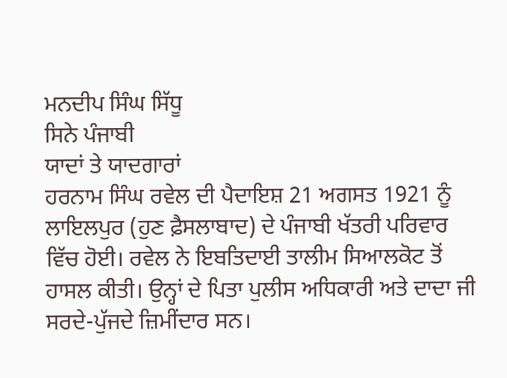ਮਨਦੀਪ ਸਿੰਘ ਸਿੱਧੂ
ਸਿਨੇ ਪੰਜਾਬੀ
ਯਾਦਾਂ ਤੇ ਯਾਦਗਾਰਾਂ
ਹਰਨਾਮ ਸਿੰਘ ਰਵੇਲ ਦੀ ਪੈਦਾਇਸ਼ 21 ਅਗਸਤ 1921 ਨੂੰ ਲਾਇਲਪੁਰ (ਹੁਣ ਫ਼ੈਸਲਾਬਾਦ) ਦੇ ਪੰਜਾਬੀ ਖੱਤਰੀ ਪਰਿਵਾਰ ਵਿੱਚ ਹੋਈ। ਰਵੇਲ ਨੇ ਇਬਤਿਦਾਈ ਤਾਲੀਮ ਸਿਆਲਕੋਟ ਤੋਂ ਹਾਸਲ ਕੀਤੀ। ਉਨ੍ਹਾਂ ਦੇ ਪਿਤਾ ਪੁਲੀਸ ਅਧਿਕਾਰੀ ਅਤੇ ਦਾਦਾ ਜੀ ਸਰਦੇ-ਪੁੱਜਦੇ ਜ਼ਿਮੀਂਦਾਰ ਸਨ।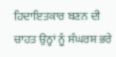ਹਿਦਾਇਤਕਾਰ ਬਣਨ ਦੀ ਚਾਹਤ ਉਨ੍ਹਾਂ ਨੂੰ ਸੰਘਰਸ਼ ਭਰੇ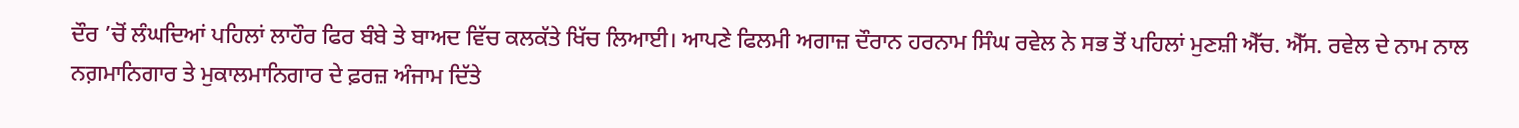ਦੌਰ ’ਚੋਂ ਲੰਘਦਿਆਂ ਪਹਿਲਾਂ ਲਾਹੌਰ ਫਿਰ ਬੰਬੇ ਤੇ ਬਾਅਦ ਵਿੱਚ ਕਲਕੱਤੇ ਖਿੱਚ ਲਿਆਈ। ਆਪਣੇ ਫਿਲਮੀ ਅਗਾਜ਼ ਦੌਰਾਨ ਹਰਨਾਮ ਸਿੰਘ ਰਵੇਲ ਨੇ ਸਭ ਤੋਂ ਪਹਿਲਾਂ ਮੁਣਸ਼ੀ ਐੱਚ. ਐੱਸ. ਰਵੇਲ ਦੇ ਨਾਮ ਨਾਲ ਨਗ਼ਮਾਨਿਗਾਰ ਤੇ ਮੁਕਾਲਮਾਨਿਗਾਰ ਦੇ ਫ਼ਰਜ਼ ਅੰਜਾਮ ਦਿੱਤੇ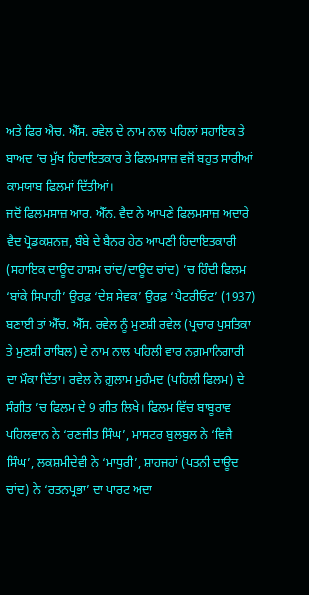ਅਤੇ ਫਿਰ ਐਚ. ਐੱਸ. ਰਵੇਲ ਦੇ ਨਾਮ ਨਾਲ ਪਹਿਲਾਂ ਸਹਾਇਕ ਤੇ ਬਾਅਦ ’ਚ ਮੁੱਖ ਹਿਦਾਇਤਕਾਰ ਤੇ ਫਿਲਮਸਾਜ਼ ਵਜੋਂ ਬਹੁਤ ਸਾਰੀਆਂ ਕਾਮਯਾਬ ਫਿਲਮਾਂ ਦਿੱਤੀਆਂ।
ਜਦੋਂ ਫਿਲਮਸਾਜ਼ ਆਰ. ਐੱਨ. ਵੈਦ ਨੇ ਆਪਣੇ ਫਿਲਮਸਾਜ਼ ਅਦਾਰੇ ਵੈਦ ਪ੍ਰੋਡਕਸ਼ਨਜ਼, ਬੰਬੇ ਦੇ ਬੈਨਰ ਹੇਠ ਆਪਣੀ ਹਿਦਾਇਤਕਾਰੀ (ਸਹਾਇਕ ਦਾਊਦ ਹਾਸ਼ਮ ਚਾਂਦ/ਦਾਊਦ ਚਾਂਦ) ’ਚ ਹਿੰਦੀ ਫਿਲਮ ‘ਬਾਂਕੇ ਸਿਪਾਹੀ’ ਉਰਫ਼ ‘ਦੇਸ਼ ਸੇਵਕ’ ਉਰਫ਼ ‘ਪੈਟਰੀਓਟ’ (1937) ਬਣਾਈ ਤਾਂ ਐੱਚ. ਐੱਸ. ਰਵੇਲ ਨੂੰ ਮੁਣਸ਼ੀ ਰਵੇਲ (ਪ੍ਰਚਾਰ ਪੁਸਤਿਕਾ ਤੇ ਮੁਣਸ਼ੀ ਰਾਬਿਲ) ਦੇ ਨਾਮ ਨਾਲ ਪਹਿਲੀ ਵਾਰ ਨਗ਼ਮਾਨਿਗਾਰੀ ਦਾ ਮੌਕਾ ਦਿੱਤਾ। ਰਵੇਲ ਨੇ ਗ਼ੁਲਾਮ ਮੁਹੰਮਦ (ਪਹਿਲੀ ਫਿਲਮ) ਦੇ ਸੰਗੀਤ ’ਚ ਫਿਲਮ ਦੇ 9 ਗੀਤ ਲਿਖੇ। ਫਿਲਮ ਵਿੱਚ ਬਾਬੂਰਾਵ ਪਹਿਲਵਾਨ ਨੇ ‘ਰਣਜੀਤ ਸਿੰਘ’, ਮਾਸਟਰ ਬੁਲਬੁਲ ਨੇ ‘ਵਿਜੈ ਸਿੰਘ’, ਲਕਸ਼ਮੀਦੇਵੀ ਨੇ ‘ਮਾਧੁਰੀ’, ਸ਼ਾਹਜਹਾਂ (ਪਤਨੀ ਦਾਊਦ ਚਾਂਦ) ਨੇ ‘ਰਤਨਪ੍ਰਭਾ’ ਦਾ ਪਾਰਟ ਅਦਾ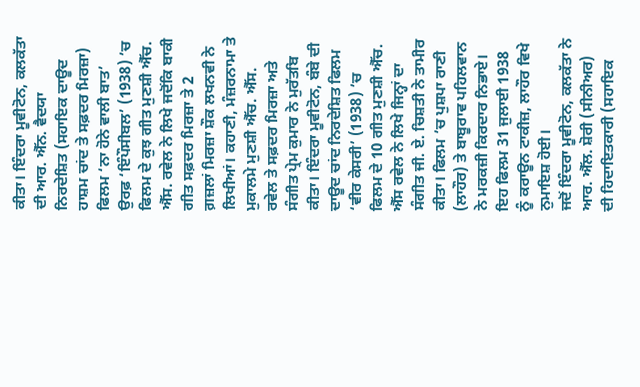ਕੀਤਾ। ਇੰਦਰਾ ਮੂਵੀਟੋਨ, ਕਲਕੱਤਾ ਦੀ ਆਰ. ਐੱਨ. ਵੈਦਯਾ ਨਿਰਦੇਸ਼ਿਤ (ਸਹਾਇਕ ਦਾਊਦ ਹਾਸ਼ਮ ਚਾਂਦ ਤੇ ਸਫ਼ਦਰ ਮਿਰਜ਼ਾ) ਫਿਲਮ ‘ਨਾ ਹੋਨੇ ਵਾਲੀ ਬਾਤ’ ਉਰਫ਼ ‘ਇੰਪੌਸੀਬਲ’ (1938) ’ਚ ਫਿਲਮ ਦੇ ਕੁਝ ਗੀਤ ਮੁਣਸ਼ੀ ਐੱਚ. ਐੱਸ. ਰਵੇਲ ਨੇ ਲਿਖੇ ਜਦੋਂਕਿ ਬਾਕੀ ਗੀਤ ਸਫ਼ਦਰ ਮਿਰਜ਼ਾ ਤੇ 2 ਗ਼ਜ਼ਲਾਂ ਮਿਰਜ਼ਾ ਸ਼ੌਕ ਲਖਨਵੀ ਨੇ ਲਿਖੀਆਂ। ਕਹਾਣੀ, ਮੰਜ਼ਰਨਾਮਾ ਤੇ ਮੁਕਾਲਮੇ ਮੁਣਸ਼ੀ ਐੱਚ. ਐੱਸ. ਰਵੇਲ ਤੇ ਸਫ਼ਦਰ ਮਿਰਜ਼ਾ ਅਤੇ ਸੰਗੀਤ ਪ੍ਰੇਮ ਕੁਮਾਰ ਨੇ ਮੁਰੱਤਬਿ ਕੀਤਾ। ਇੰਦਰਾ ਮੂਵੀਟੋਨ, ਬੰਬੇ ਦੀ ਦਾਊਦ ਚਾਂਦ ਨਿਰਦੇਸ਼ਿਤ ਫਿਲਮ ‘ਵੀਰ ਕੇਸਰੀ’ (1938) ’ਚ ਫਿਲਮ ਦੇ 10 ਗੀਤ ਮੁਣਸ਼ੀ ਐੱਚ. ਐੱਸ ਰਵੇਲ ਨੇ ਲਿਖੇ ਜਿਨ੍ਹਾਂ ਦਾ ਸੰਗੀਤ ਜੀ. ਏ. ਚਿਸ਼ਤੀ ਨੇ ਤਾਮੀਰ ਕੀਤਾ। ਫਿਲਮ ’ਚ ਪੁਸ਼ਪਾ ਰਾਣੀ (ਲਾਹੌਰ) ਤੇ ਬਾਬੂਰਾਵ ਪਹਿਲਵਾਨ ਨੇ ਮਰਕਜ਼ੀ ਕਿਰਦਾਰ ਨਿਭਾਏ। ਇਹ ਫਿਲਮ 31 ਜੁਲਾਈ 1938 ਨੂੰ ਕਰਾਊਨ ਟਾਕੀਜ਼, ਲਾਹੌਰ ਵਿਖੇ ਨੁਮਾਇਸ਼ ਹੋਈ।
ਜਦੋਂ ਇੰਦਰਾ ਮੂਵੀਟੋਨ, ਕਲਕੱਤਾ ਨੇ ਆਰ. ਐੱਲ. ਸ਼ੋਰੀ (ਸੀਨੀਅਰ) ਦੀ ਹਿਦਾਇਤਕਾਰੀ (ਸਹਾਇਕ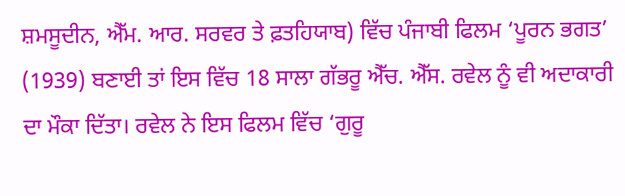ਸ਼ਮਸੂਦੀਨ, ਐੱਮ. ਆਰ. ਸਰਵਰ ਤੇ ਫ਼ਤਹਿਯਾਬ) ਵਿੱਚ ਪੰਜਾਬੀ ਫਿਲਮ ‘ਪੂਰਨ ਭਗਤ’ (1939) ਬਣਾਈ ਤਾਂ ਇਸ ਵਿੱਚ 18 ਸਾਲਾ ਗੱਭਰੂ ਐੱਚ. ਐੱਸ. ਰਵੇਲ ਨੂੰ ਵੀ ਅਦਾਕਾਰੀ ਦਾ ਮੌਕਾ ਦਿੱਤਾ। ਰਵੇਲ ਨੇ ਇਸ ਫਿਲਮ ਵਿੱਚ ‘ਗੁਰੂ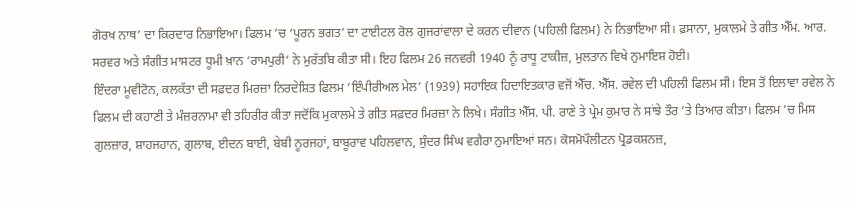ਗੋਰਖ ਨਾਥ’ ਦਾ ਕਿਰਦਾਰ ਨਿਭਾਇਆ। ਫਿਲਮ ’ਚ ‘ਪੂਰਨ ਭਗਤ’ ਦਾ ਟਾਈਟਲ ਰੋਲ ਗੁਜਰਾਂਵਾਲਾ ਦੇ ਕਰਨ ਦੀਵਾਨ (ਪਹਿਲੀ ਫਿਲਮ) ਨੇ ਨਿਭਾਇਆ ਸੀ। ਫ਼ਸਾਨਾ, ਮੁਕਾਲਮੇ ਤੇ ਗੀਤ ਐੱਮ. ਆਰ. ਸਰਵਰ ਅਤੇ ਸੰਗੀਤ ਮਾਸਟਰ ਧੂਮੀ ਖ਼ਾਨ ‘ਰਾਮਪੁਰੀ’ ਨੇ ਮੁਰੱਤਬਿ ਕੀਤਾ ਸੀ। ਇਹ ਫਿਲਮ 26 ਜਨਵਰੀ 1940 ਨੂੰ ਰਾਧੂ ਟਾਕੀਜ਼, ਮੁਲਤਾਨ ਵਿਖੇ ਨੁਮਾਇਸ਼ ਹੋਈ।
ਇੰਦਰਾ ਮੂਵੀਟੋਨ, ਕਲਕੱਤਾ ਦੀ ਸਫ਼ਦਰ ਮਿਰਜ਼ਾ ਨਿਰਦੇਸ਼ਿਤ ਫਿਲਮ ‘ਇੰਪੀਰੀਅਲ ਮੇਲ’ (1939) ਸਹਾਇਕ ਹਿਦਾਇਤਕਾਰ ਵਜੋਂ ਐੱਚ. ਐੱਸ. ਰਵੇਲ ਦੀ ਪਹਿਲੀ ਫਿਲਮ ਸੀ। ਇਸ ਤੋਂ ਇਲਾਵਾ ਰਵੇਲ ਨੇ ਫਿਲਮ ਦੀ ਕਹਾਣੀ ਤੇ ਮੰਜ਼ਰਨਾਮਾ ਵੀ ਤਹਿਰੀਰ ਕੀਤਾ ਜਦੋਂਕਿ ਮੁਕਾਲਮੇ ਤੇ ਗੀਤ ਸਫ਼ਦਰ ਮਿਰਜ਼ਾ ਨੇ ਲਿਖੇ। ਸੰਗੀਤ ਐੱਸ. ਪੀ. ਰਾਣੇ ਤੇ ਪ੍ਰੇਮ ਕੁਮਾਰ ਨੇ ਸਾਂਝੇ ਤੌਰ ’ਤੇ ਤਿਆਰ ਕੀਤਾ। ਫਿਲਮ ’ਚ ਮਿਸ ਗੁਲਜ਼ਾਰ, ਸ਼ਾਹਜਹਾਨ, ਗੁਲਾਬ, ਈਦਨ ਬਾਈ, ਬੇਬੀ ਨੂਰਜਹਾਂ, ਬਾਬੂਰਾਵ ਪਹਿਲਵਾਨ, ਸੁੰਦਰ ਸਿੰਘ ਵਗੈਰਾ ਨੁਮਾਇਆਂ ਸਨ। ਕੋਸਮੋਪੌਲੀਟਨ ਪ੍ਰੋਡਕਸ਼ਨਜ਼,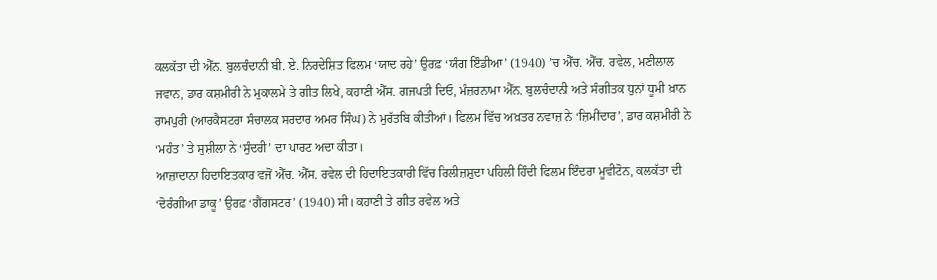ਕਲਕੱਤਾ ਦੀ ਐੱਨ. ਬੁਲਚੰਦਾਨੀ ਬੀ. ਏ. ਨਿਰਦੇਸ਼ਿਤ ਫਿਲਮ ‘ਯਾਦ ਰਹੇ’ ਉਰਫ਼ ‘ਯੰਗ ਇੰਡੀਆ’ (1940) ’ਚ ਐੱਚ. ਐੱਚ. ਰਵੇਲ, ਮਣੀਲਾਲ ਜਵਾਨ, ਡਾਰ ਕਸ਼ਮੀਰੀ ਨੇ ਮੁਕਾਲਮੇ ਤੇ ਗੀਤ ਲਿਖੇ, ਕਹਾਣੀ ਐੱਸ. ਗਜਪਤੀ ਦਿਓ, ਮੰਜ਼ਰਨਾਮਾ ਐੱਨ. ਬੁਲਚੰਦਾਨੀ ਅਤੇ ਸੰਗੀਤਕ ਧੁਨਾਂ ਧੂਮੀ ਖ਼ਾਨ ਰਾਮਪੁਰੀ (ਆਰਕੈਸਟਰਾ ਸੰਚਾਲਕ ਸਰਦਾਰ ਅਮਰ ਸਿੰਘ) ਨੇ ਮੁਰੱਤਬਿ ਕੀਤੀਆਂ। ਫਿਲਮ ਵਿੱਚ ਅਖ਼ਤਰ ਨਵਾਜ਼ ਨੇ ‘ਜ਼ਿਮੀਂਦਾਰ’, ਡਾਰ ਕਸ਼ਮੀਰੀ ਨੇ ‘ਮਹੰਤ’ ਤੇ ਸੁਸ਼ੀਲਾ ਨੇ ‘ਸੁੰਦਰੀ’ ਦਾ ਪਾਰਟ ਅਦਾ ਕੀਤਾ।
ਆਜ਼ਾਦਾਨਾ ਹਿਦਾਇਤਕਾਰ ਵਜੋਂ ਐੱਚ. ਐੱਸ. ਰਵੇਲ ਦੀ ਹਿਦਾਇਤਕਾਰੀ ਵਿੱਚ ਰਿਲੀਜ਼ਸ਼ੁਦਾ ਪਹਿਲੀ ਹਿੰਦੀ ਫਿਲਮ ਇੰਦਰਾ ਮੂਵੀਟੋਨ, ਕਲਕੱਤਾ ਦੀ ‘ਦੋਰੰਗੀਆ ਡਾਕੂ’ ਉਰਫ਼ ‘ਗੈਂਗਸਟਰ’ (1940) ਸੀ। ਕਹਾਣੀ ਤੇ ਗੀਤ ਰਵੇਲ ਅਤੇ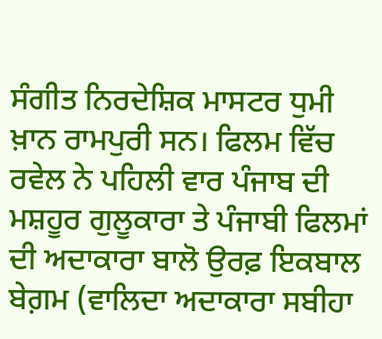ਸੰਗੀਤ ਨਿਰਦੇਸ਼ਿਕ ਮਾਸਟਰ ਧੁਮੀ ਖ਼ਾਨ ਰਾਮਪੁਰੀ ਸਨ। ਫਿਲਮ ਵਿੱਚ ਰਵੇਲ ਨੇ ਪਹਿਲੀ ਵਾਰ ਪੰਜਾਬ ਦੀ ਮਸ਼ਹੂਰ ਗੁਲੂਕਾਰਾ ਤੇ ਪੰਜਾਬੀ ਫਿਲਮਾਂ ਦੀ ਅਦਾਕਾਰਾ ਬਾਲੋ ਉਰਫ਼ ਇਕਬਾਲ ਬੇਗ਼ਮ (ਵਾਲਿਦਾ ਅਦਾਕਾਰਾ ਸਬੀਹਾ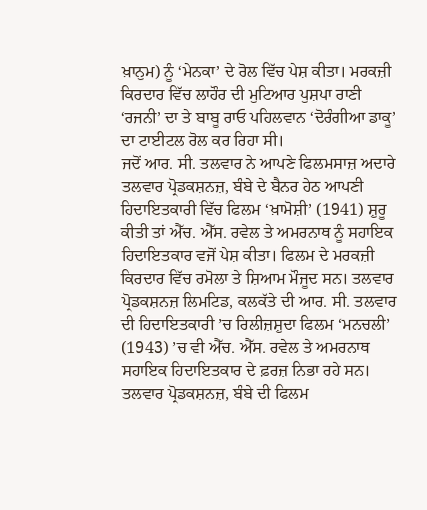ਖ਼ਾਨੁਮ) ਨੂੰ ‘ਮੇਨਕਾ’ ਦੇ ਰੋਲ ਵਿੱਚ ਪੇਸ਼ ਕੀਤਾ। ਮਰਕਜ਼ੀ ਕਿਰਦਾਰ ਵਿੱਚ ਲਾਹੌਰ ਦੀ ਮੁਟਿਆਰ ਪੁਸ਼ਪਾ ਰਾਣੀ ‘ਰਜਨੀ’ ਦਾ ਤੇ ਬਾਬੂ ਰਾਓ ਪਹਿਲਵਾਨ ‘ਦੋਰੰਗੀਆ ਡਾਕੂ’ ਦਾ ਟਾਈਟਲ ਰੋਲ ਕਰ ਰਿਹਾ ਸੀ।
ਜਦੋਂ ਆਰ. ਸੀ. ਤਲਵਾਰ ਨੇ ਆਪਣੇ ਫਿਲਮਸਾਜ਼ ਅਦਾਰੇ ਤਲਵਾਰ ਪ੍ਰੋਡਕਸ਼ਨਜ਼, ਬੰਬੇ ਦੇ ਬੈਨਰ ਹੇਠ ਆਪਣੀ ਹਿਦਾਇਤਕਾਰੀ ਵਿੱਚ ਫਿਲਮ ‘ਖ਼ਾਮੋਸ਼ੀ’ (1941) ਸ਼ੁਰੂ ਕੀਤੀ ਤਾਂ ਐੱਚ. ਐੱਸ. ਰਵੇਲ ਤੇ ਅਮਰਨਾਥ ਨੂੰ ਸਹਾਇਕ ਹਿਦਾਇਤਕਾਰ ਵਜੋਂ ਪੇਸ਼ ਕੀਤਾ। ਫਿਲਮ ਦੇ ਮਰਕਜ਼ੀ ਕਿਰਦਾਰ ਵਿੱਚ ਰਮੋਲਾ ਤੇ ਸ਼ਿਆਮ ਮੌਜੂਦ ਸਨ। ਤਲਵਾਰ ਪ੍ਰੋਡਕਸ਼ਨਜ਼ ਲਿਮਟਿਡ, ਕਲਕੱਤੇ ਦੀ ਆਰ. ਸੀ. ਤਲਵਾਰ ਦੀ ਹਿਦਾਇਤਕਾਰੀ ’ਚ ਰਿਲੀਜ਼ਸ਼ੁਦਾ ਫਿਲਮ ‘ਮਨਚਲੀ’ (1943) ’ਚ ਵੀ ਐੱਚ. ਐੱਸ. ਰਵੇਲ ਤੇ ਅਮਰਨਾਥ ਸਹਾਇਕ ਹਿਦਾਇਤਕਾਰ ਦੇ ਫ਼ਰਜ਼ ਨਿਭਾ ਰਹੇ ਸਨ। ਤਲਵਾਰ ਪ੍ਰੋਡਕਸ਼ਨਜ਼, ਬੰਬੇ ਦੀ ਫਿਲਮ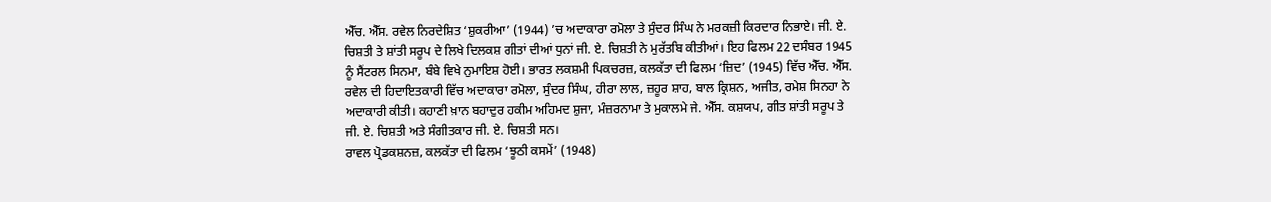ਐੱਚ. ਐੱਸ. ਰਵੇਲ ਨਿਰਦੇਸ਼ਿਤ ‘ਸ਼ੁਕਰੀਆ’ (1944) ’ਚ ਅਦਾਕਾਰਾ ਰਮੋਲਾ ਤੇ ਸੁੰਦਰ ਸਿੰਘ ਨੇ ਮਰਕਜ਼ੀ ਕਿਰਦਾਰ ਨਿਭਾਏ। ਜੀ. ਏ. ਚਿਸ਼ਤੀ ਤੇ ਸ਼ਾਂਤੀ ਸਰੂਪ ਦੇ ਲਿਖੇ ਦਿਲਕਸ਼ ਗੀਤਾਂ ਦੀਆਂ ਧੁਨਾਂ ਜੀ. ਏ. ਚਿਸ਼ਤੀ ਨੇ ਮੁਰੱਤਬਿ ਕੀਤੀਆਂ। ਇਹ ਫਿਲਮ 22 ਦਸੰਬਰ 1945 ਨੂੰ ਸੈਂਟਰਲ ਸਿਨਮਾ, ਬੰਬੇ ਵਿਖੇ ਨੁਮਾਇਸ਼ ਹੋਈ। ਭਾਰਤ ਲਕਸ਼ਮੀ ਪਿਕਚਰਜ਼, ਕਲਕੱਤਾ ਦੀ ਫਿਲਮ ‘ਜ਼ਿਦ’ (1945) ਵਿੱਚ ਐੱਚ. ਐੱਸ. ਰਵੇਲ ਦੀ ਹਿਦਾਇਤਕਾਰੀ ਵਿੱਚ ਅਦਾਕਾਰਾ ਰਮੋਲਾ, ਸੁੰਦਰ ਸਿੰਘ, ਹੀਰਾ ਲਾਲ, ਜ਼ਹੂਰ ਸ਼ਾਹ, ਬਾਲ ਕ੍ਰਿਸ਼ਨ, ਅਜੀਤ, ਰਮੇਸ਼ ਸਿਨਹਾ ਨੇ ਅਦਾਕਾਰੀ ਕੀਤੀ। ਕਹਾਣੀ ਖ਼ਾਨ ਬਹਾਦੁਰ ਹਕੀਮ ਅਹਿਮਦ ਸ਼ੁਜਾ, ਮੰਜ਼ਰਨਾਮਾ ਤੇ ਮੁਕਾਲਮੇ ਜੇ. ਐੱਸ. ਕਸ਼ਯਪ, ਗੀਤ ਸ਼ਾਂਤੀ ਸਰੂਪ ਤੇ ਜੀ. ਏ. ਚਿਸ਼ਤੀ ਅਤੇ ਸੰਗੀਤਕਾਰ ਜੀ. ਏ. ਚਿਸ਼ਤੀ ਸਨ।
ਰਾਵਲ ਪ੍ਰੋਡਕਸ਼ਨਜ਼, ਕਲਕੱਤਾ ਦੀ ਫਿਲਮ ‘ਝੂਠੀ ਕਸਮੇਂ’ (1948)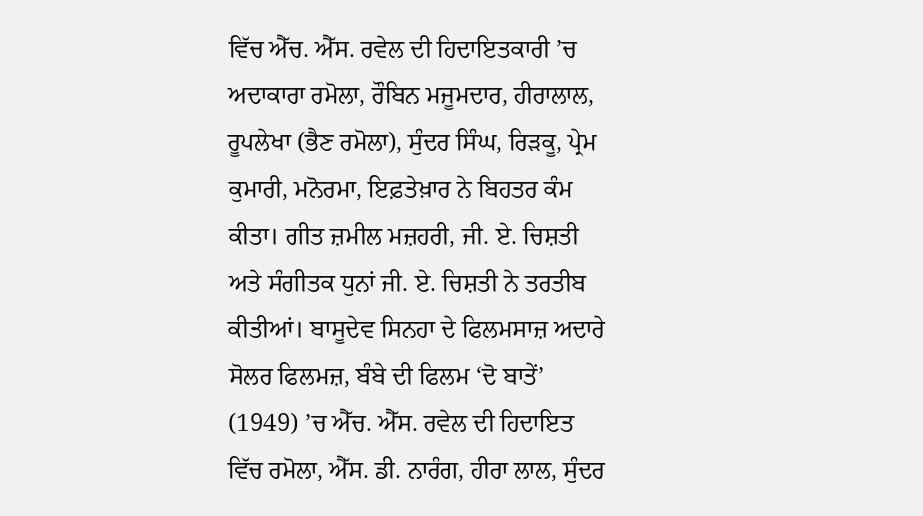ਵਿੱਚ ਐੱਚ. ਐੱਸ. ਰਵੇਲ ਦੀ ਹਿਦਾਇਤਕਾਰੀ ’ਚ ਅਦਾਕਾਰਾ ਰਮੋਲਾ, ਰੌਬਿਨ ਮਜੂਮਦਾਰ, ਹੀਰਾਲਾਲ, ਰੂਪਲੇਖਾ (ਭੈਣ ਰਮੋਲਾ), ਸੁੰਦਰ ਸਿੰਘ, ਰਿੜਕੂ, ਪ੍ਰੇਮ ਕੁਮਾਰੀ, ਮਨੋਰਮਾ, ਇਫ਼ਤੇਖ਼ਾਰ ਨੇ ਬਿਹਤਰ ਕੰਮ ਕੀਤਾ। ਗੀਤ ਜ਼ਮੀਲ ਮਜ਼ਹਰੀ, ਜੀ. ਏ. ਚਿਸ਼ਤੀ ਅਤੇ ਸੰਗੀਤਕ ਧੁਨਾਂ ਜੀ. ਏ. ਚਿਸ਼ਤੀ ਨੇ ਤਰਤੀਬ ਕੀਤੀਆਂ। ਬਾਸੂਦੇਵ ਸਿਨਹਾ ਦੇ ਫਿਲਮਸਾਜ਼ ਅਦਾਰੇ ਸੋਲਰ ਫਿਲਮਜ਼, ਬੰਬੇ ਦੀ ਫਿਲਮ ‘ਦੋ ਬਾਤੇਂ’ (1949) ’ਚ ਐੱਚ. ਐੱਸ. ਰਵੇਲ ਦੀ ਹਿਦਾਇਤ ਵਿੱਚ ਰਮੋਲਾ, ਐੱਸ. ਡੀ. ਨਾਰੰਗ, ਹੀਰਾ ਲਾਲ, ਸੁੰਦਰ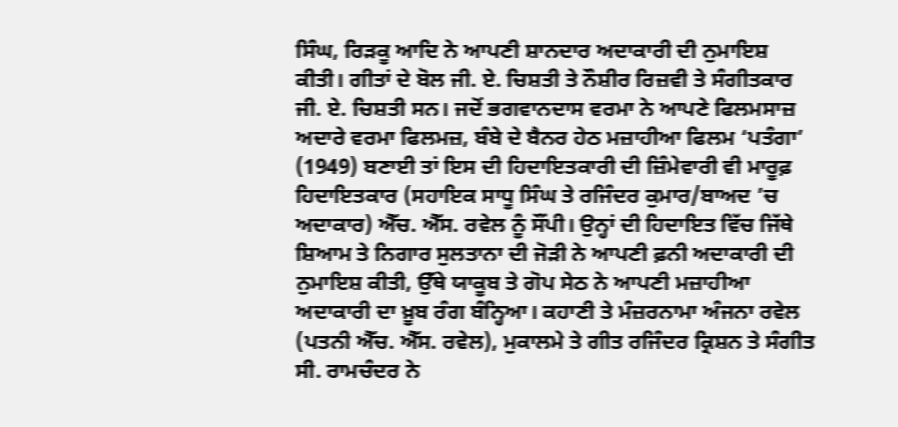ਸਿੰਘ, ਰਿੜਕੂ ਆਦਿ ਨੇ ਆਪਣੀ ਸ਼ਾਨਦਾਰ ਅਦਾਕਾਰੀ ਦੀ ਨੁਮਾਇਸ਼ ਕੀਤੀ। ਗੀਤਾਂ ਦੇ ਬੋਲ ਜੀ. ਏ. ਚਿਸ਼ਤੀ ਤੇ ਨੌਸ਼ੀਰ ਰਿਜ਼ਵੀ ਤੇ ਸੰਗੀਤਕਾਰ ਜੀ. ਏ. ਚਿਸ਼ਤੀ ਸਨ। ਜਦੋਂ ਭਗਵਾਨਦਾਸ ਵਰਮਾ ਨੇ ਆਪਣੇ ਫਿਲਮਸਾਜ਼ ਅਦਾਰੇ ਵਰਮਾ ਫਿਲਮਜ਼, ਬੰਬੇ ਦੇ ਬੈਨਰ ਹੇਠ ਮਜ਼ਾਹੀਆ ਫਿਲਮ ‘ਪਤੰਗਾ’ (1949) ਬਣਾਈ ਤਾਂ ਇਸ ਦੀ ਹਿਦਾਇਤਕਾਰੀ ਦੀ ਜ਼ਿੰਮੇਵਾਰੀ ਵੀ ਮਾਰੂਫ਼ ਹਿਦਾਇਤਕਾਰ (ਸਹਾਇਕ ਸਾਧੂ ਸਿੰਘ ਤੇ ਰਜਿੰਦਰ ਕੁਮਾਰ/ਬਾਅਦ ’ਚ ਅਦਾਕਾਰ) ਐੱਚ. ਐੱਸ. ਰਵੇਲ ਨੂੰ ਸੌਂਪੀ। ਉਨ੍ਹਾਂ ਦੀ ਹਿਦਾਇਤ ਵਿੱਚ ਜਿੱਥੇ ਸ਼ਿਆਮ ਤੇ ਨਿਗਾਰ ਸੁਲਤਾਨਾ ਦੀ ਜੋੜੀ ਨੇ ਆਪਣੀ ਫ਼ਨੀ ਅਦਾਕਾਰੀ ਦੀ ਨੁਮਾਇਸ਼ ਕੀਤੀ, ਉੱਥੇ ਯਾਕੂਬ ਤੇ ਗੋਪ ਸੇਠ ਨੇ ਆਪਣੀ ਮਜ਼ਾਹੀਆ ਅਦਾਕਾਰੀ ਦਾ ਖ਼ੂਬ ਰੰਗ ਬੰਨ੍ਹਿਆ। ਕਹਾਣੀ ਤੇ ਮੰਜ਼ਰਨਾਮਾ ਅੰਜਨਾ ਰਵੇਲ (ਪਤਨੀ ਐੱਚ. ਐੱਸ. ਰਵੇਲ), ਮੁਕਾਲਮੇ ਤੇ ਗੀਤ ਰਜਿੰਦਰ ਕ੍ਰਿਸ਼ਨ ਤੇ ਸੰਗੀਤ ਸੀ. ਰਾਮਚੰਦਰ ਨੇ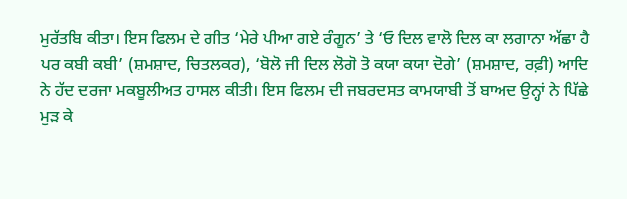ਮੁਰੱਤਬਿ ਕੀਤਾ। ਇਸ ਫਿਲਮ ਦੇ ਗੀਤ ‘ਮੇਰੇ ਪੀਆ ਗਏ ਰੰਗੂਨ’ ਤੇ ‘ਓ ਦਿਲ ਵਾਲੋ ਦਿਲ ਕਾ ਲਗਾਨਾ ਅੱਛਾ ਹੈ ਪਰ ਕਬੀ ਕਬੀ’ (ਸ਼ਮਸ਼ਾਦ, ਚਿਤਲਕਰ), ‘ਬੋਲੋ ਜੀ ਦਿਲ ਲੋਗੋ ਤੋ ਕਯਾ ਕਯਾ ਦੋਗੇ’ (ਸ਼ਮਸ਼ਾਦ, ਰਫ਼ੀ) ਆਦਿ ਨੇ ਹੱਦ ਦਰਜਾ ਮਕਬੂਲੀਅਤ ਹਾਸਲ ਕੀਤੀ। ਇਸ ਫਿਲਮ ਦੀ ਜਬਰਦਸਤ ਕਾਮਯਾਬੀ ਤੋਂ ਬਾਅਦ ਉਨ੍ਹਾਂ ਨੇ ਪਿੱਛੇ ਮੁੜ ਕੇ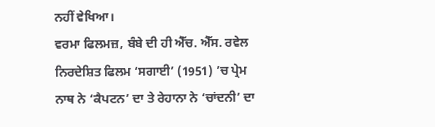ਨਹੀਂ ਵੇਖਿਆ।
ਵਰਮਾ ਫਿਲਮਜ਼, ਬੰਬੇ ਦੀ ਹੀ ਐੱਚ. ਐੱਸ. ਰਵੇਲ ਨਿਰਦੇਸ਼ਿਤ ਫਿਲਮ ‘ਸਗਾਈ’ (1951) ’ਚ ਪ੍ਰੇਮ ਨਾਥ ਨੇ ‘ਕੈਪਟਨ’ ਦਾ ਤੇ ਰੇਹਾਨਾ ਨੇ ‘ਚਾਂਦਨੀ’ ਦਾ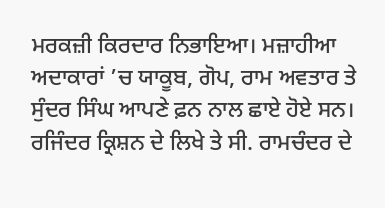ਮਰਕਜ਼ੀ ਕਿਰਦਾਰ ਨਿਭਾਇਆ। ਮਜ਼ਾਹੀਆ ਅਦਾਕਾਰਾਂ ’ਚ ਯਾਕੂਬ, ਗੋਪ, ਰਾਮ ਅਵਤਾਰ ਤੇ ਸੁੰਦਰ ਸਿੰਘ ਆਪਣੇ ਫ਼ਨ ਨਾਲ ਛਾਏ ਹੋਏ ਸਨ। ਰਜਿੰਦਰ ਕ੍ਰਿਸ਼ਨ ਦੇ ਲਿਖੇ ਤੇ ਸੀ. ਰਾਮਚੰਦਰ ਦੇ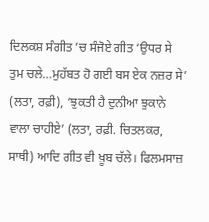ਦਿਲਕਸ਼ ਸੰਗੀਤ ’ਚ ਸੰਜੋਏ ਗੀਤ ‘ਉਧਰ ਸੇ ਤੁਮ ਚਲੇ…ਮੁਹੱਬਤ ਹੋ ਗਈ ਬਸ ਏਕ ਨਜ਼ਰ ਸੇ’ (ਲਤਾ, ਰਫ਼ੀ), ‘ਝੁਕਤੀ ਹੈ ਦੁਨੀਆ ਝੁਕਾਨੇ ਵਾਲਾ ਚਾਹੀਏ’ (ਲਤਾ, ਰਫ਼ੀ. ਚਿਤਲਕਰ, ਸਾਥੀ) ਆਦਿ ਗੀਤ ਵੀ ਖ਼ੂਬ ਚੱਲੇ। ਫਿਲਮਸਾਜ਼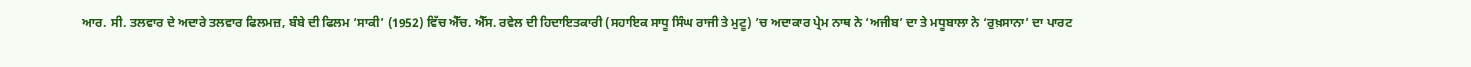ਆਰ. ਸੀ. ਤਲਵਾਰ ਦੇ ਅਦਾਰੇ ਤਲਵਾਰ ਫਿਲਮਜ਼, ਬੰਬੇ ਦੀ ਫਿਲਮ ‘ਸਾਕੀ’ (1952) ਵਿੱਚ ਐੱਚ. ਐੱਸ. ਰਵੇਲ ਦੀ ਹਿਦਾਇਤਕਾਰੀ (ਸਹਾਇਕ ਸਾਧੂ ਸਿੰਘ ਰਾਜੀ ਤੇ ਮੁਟੂ) ’ਚ ਅਦਾਕਾਰ ਪ੍ਰੇਮ ਨਾਥ ਨੇ ‘ਅਜੀਬ’ ਦਾ ਤੇ ਮਧੂਬਾਲਾ ਨੇ ‘ਰੁਖ਼ਸਾਨਾ’ ਦਾ ਪਾਰਟ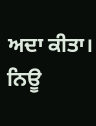ਅਦਾ ਕੀਤਾ। ਨਿਊ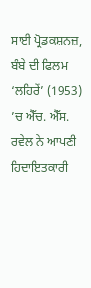ਸਾਈ ਪ੍ਰੋਡਕਸ਼ਨਜ਼, ਬੰਬੇ ਦੀ ਫਿਲਮ ‘ਲਹਿਰੇਂ’ (1953) ’ਚ ਐੱਚ. ਐੱਸ. ਰਵੇਲ ਨੇ ਆਪਣੀ ਹਿਦਾਇਤਕਾਰੀ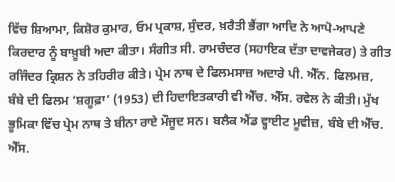ਵਿੱਚ ਸ਼ਿਆਮਾ, ਕਿਸ਼ੋਰ ਕੁਮਾਰ, ਓਮ ਪ੍ਰਕਾਸ਼, ਸੁੰਦਰ, ਖ਼ਰੈਤੀ ਭੈਂਗਾ ਆਦਿ ਨੇ ਆਪੋ-ਆਪਣੇ ਕਿਰਦਾਰ ਨੂੰ ਬਾਖ਼ੂਬੀ ਅਦਾ ਕੀਤਾ। ਸੰਗੀਤ ਸੀ. ਰਾਮਚੰਦਰ (ਸਹਾਇਕ ਦੱਤਾ ਦਾਵਜੇਕਰ) ਤੇ ਗੀਤ ਰਜਿੰਦਰ ਕ੍ਰਿਸ਼ਨ ਨੇ ਤਹਿਰੀਰ ਕੀਤੇ। ਪ੍ਰੇਮ ਨਾਥ ਦੇ ਫਿਲਮਸਾਜ਼ ਅਦਾਰੇ ਪੀ. ਐੱਨ. ਫਿਲਮਜ਼, ਬੰਬੇ ਦੀ ਫਿਲਮ ‘ਸ਼ਗੂਫ਼ਾ’ (1953) ਦੀ ਹਿਦਾਇਤਕਾਰੀ ਵੀ ਐੱਚ. ਐੱਸ. ਰਵੇਲ ਨੇ ਕੀਤੀ। ਮੁੱਖ ਭੂਮਿਕਾ ਵਿੱਚ ਪ੍ਰੇਮ ਨਾਥ ਤੇ ਬੀਨਾ ਰਾਏ ਮੌਜੂਦ ਸਨ। ਬਲੈਕ ਐਂਡ ਵ੍ਹਾਈਟ ਮੂਵੀਜ਼, ਬੰਬੇ ਦੀ ਐੱਚ. ਐੱਸ.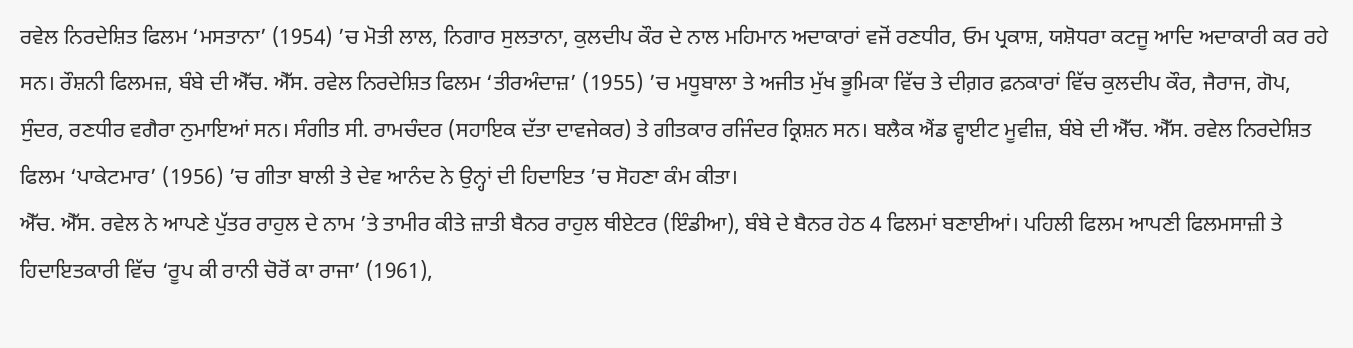ਰਵੇਲ ਨਿਰਦੇਸ਼ਿਤ ਫਿਲਮ ‘ਮਸਤਾਨਾ’ (1954) ’ਚ ਮੋਤੀ ਲਾਲ, ਨਿਗਾਰ ਸੁਲਤਾਨਾ, ਕੁਲਦੀਪ ਕੌਰ ਦੇ ਨਾਲ ਮਹਿਮਾਨ ਅਦਾਕਾਰਾਂ ਵਜੋਂ ਰਣਧੀਰ, ਓਮ ਪ੍ਰਕਾਸ਼, ਯਸ਼ੋਧਰਾ ਕਟਜੂ ਆਦਿ ਅਦਾਕਾਰੀ ਕਰ ਰਹੇ ਸਨ। ਰੌਸ਼ਨੀ ਫਿਲਮਜ਼, ਬੰਬੇ ਦੀ ਐੱਚ. ਐੱਸ. ਰਵੇਲ ਨਿਰਦੇਸ਼ਿਤ ਫਿਲਮ ‘ਤੀਰਅੰਦਾਜ਼’ (1955) ’ਚ ਮਧੂਬਾਲਾ ਤੇ ਅਜੀਤ ਮੁੱਖ ਭੂਮਿਕਾ ਵਿੱਚ ਤੇ ਦੀਗ਼ਰ ਫ਼ਨਕਾਰਾਂ ਵਿੱਚ ਕੁਲਦੀਪ ਕੌਰ, ਜੈਰਾਜ, ਗੋਪ, ਸੁੰਦਰ, ਰਣਧੀਰ ਵਗੈਰਾ ਨੁਮਾਇਆਂ ਸਨ। ਸੰਗੀਤ ਸੀ. ਰਾਮਚੰਦਰ (ਸਹਾਇਕ ਦੱਤਾ ਦਾਵਜੇਕਰ) ਤੇ ਗੀਤਕਾਰ ਰਜਿੰਦਰ ਕ੍ਰਿਸ਼ਨ ਸਨ। ਬਲੈਕ ਐਂਡ ਵ੍ਹਾਈਟ ਮੂਵੀਜ਼, ਬੰਬੇ ਦੀ ਐੱਚ. ਐੱਸ. ਰਵੇਲ ਨਿਰਦੇਸ਼ਿਤ ਫਿਲਮ ‘ਪਾਕੇਟਮਾਰ’ (1956) ’ਚ ਗੀਤਾ ਬਾਲੀ ਤੇ ਦੇਵ ਆਨੰਦ ਨੇ ਉਨ੍ਹਾਂ ਦੀ ਹਿਦਾਇਤ ’ਚ ਸੋਹਣਾ ਕੰਮ ਕੀਤਾ।
ਐੱਚ. ਐੱਸ. ਰਵੇਲ ਨੇ ਆਪਣੇ ਪੁੱਤਰ ਰਾਹੁਲ ਦੇ ਨਾਮ ’ਤੇ ਤਾਮੀਰ ਕੀਤੇ ਜ਼ਾਤੀ ਬੈਨਰ ਰਾਹੁਲ ਥੀਏਟਰ (ਇੰਡੀਆ), ਬੰਬੇ ਦੇ ਬੈਨਰ ਹੇਠ 4 ਫਿਲਮਾਂ ਬਣਾਈਆਂ। ਪਹਿਲੀ ਫਿਲਮ ਆਪਣੀ ਫਿਲਮਸਾਜ਼ੀ ਤੇ ਹਿਦਾਇਤਕਾਰੀ ਵਿੱਚ ‘ਰੂਪ ਕੀ ਰਾਨੀ ਚੋਰੋਂ ਕਾ ਰਾਜਾ’ (1961),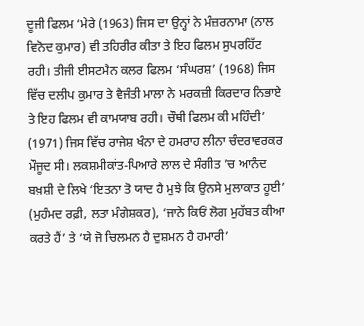ਦੂਜੀ ਫਿਲਮ ‘ਮੇਰੇ (1963) ਜਿਸ ਦਾ ਉਨ੍ਹਾਂ ਨੇ ਮੰਜ਼ਰਨਾਮਾ (ਨਾਲ ਵਿਨੋਦ ਕੁਮਾਰ) ਵੀ ਤਹਿਰੀਰ ਕੀਤਾ ਤੇ ਇਹ ਫਿਲਮ ਸੁਪਰਹਿੱਟ ਰਹੀ। ਤੀਜੀ ਈਸਟਮੈਨ ਕਲਰ ਫਿਲਮ ‘ਸੰਘਰਸ਼’ (1968) ਜਿਸ ਵਿੱਚ ਦਲੀਪ ਕੁਮਾਰ ਤੇ ਵੈਜੰਤੀ ਮਾਲਾ ਨੇ ਮਰਕਜ਼ੀ ਕਿਰਦਾਰ ਨਿਭਾਏ ਤੇ ਇਹ ਫਿਲਮ ਵੀ ਕਾਮਯਾਬ ਰਹੀ। ਚੌਥੀ ਫਿਲਮ ਕੀ ਮਹਿੰਦੀ’ (1971) ਜਿਸ ਵਿੱਚ ਰਾਜੇਸ਼ ਖੰਨਾ ਦੇ ਹਮਰਾਹ ਲੀਨਾ ਚੰਦਰਾਵਰਕਰ ਮੌਜੂਦ ਸੀ। ਲਕਸ਼ਮੀਕਾਂਤ-ਪਿਆਰੇ ਲਾਲ ਦੇ ਸੰਗੀਤ ’ਚ ਆਨੰਦ ਬਖ਼ਸ਼ੀ ਦੇ ਲਿਖੇ ‘ਇਤਨਾ ਤੋ ਯਾਦ ਹੈ ਮੁਝੇ ਕਿ ਉਨਸੇ ਮੁਲਾਕਾਤ ਹੂਈ’ (ਮੁਹੰਮਦ ਰਫ਼ੀ, ਲਤਾ ਮੰਗੇਸ਼ਕਰ), ‘ਜਾਨੇ ਕਿਓਂ ਲੋਗ ਮੁਹੱਬਤ ਕੀਆ ਕਰਤੇ ਹੈਂ’ ਤੇ ‘ਯੇ ਜੋ ਚਿਲਮਨ ਹੈ ਦੁਸ਼ਮਨ ਹੈ ਹਮਾਰੀ’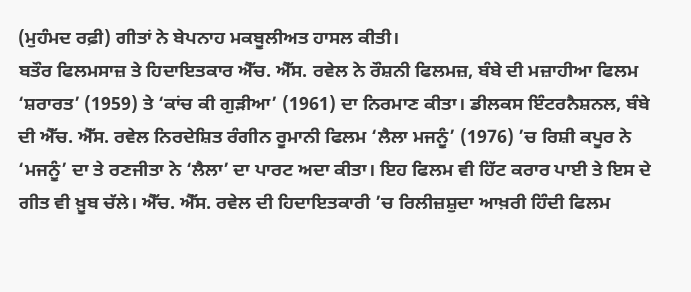(ਮੁਹੰਮਦ ਰਫ਼ੀ) ਗੀਤਾਂ ਨੇ ਬੇਪਨਾਹ ਮਕਬੂਲੀਅਤ ਹਾਸਲ ਕੀਤੀ।
ਬਤੌਰ ਫਿਲਮਸਾਜ਼ ਤੇ ਹਿਦਾਇਤਕਾਰ ਐੱਚ. ਐੱਸ. ਰਵੇਲ ਨੇ ਰੌਸ਼ਨੀ ਫਿਲਮਜ਼, ਬੰਬੇ ਦੀ ਮਜ਼ਾਹੀਆ ਫਿਲਮ ‘ਸ਼ਰਾਰਤ’ (1959) ਤੇ ‘ਕਾਂਚ ਕੀ ਗੁੜੀਆ’ (1961) ਦਾ ਨਿਰਮਾਣ ਕੀਤਾ। ਡੀਲਕਸ ਇੰਟਰਨੈਸ਼ਨਲ, ਬੰਬੇ ਦੀ ਐੱਚ. ਐੱਸ. ਰਵੇਲ ਨਿਰਦੇਸ਼ਿਤ ਰੰਗੀਨ ਰੂਮਾਨੀ ਫਿਲਮ ‘ਲੈਲਾ ਮਜਨੂੰ’ (1976) ’ਚ ਰਿਸ਼ੀ ਕਪੂਰ ਨੇ ‘ਮਜਨੂੰ’ ਦਾ ਤੇ ਰਣਜੀਤਾ ਨੇ ‘ਲੈਲਾ’ ਦਾ ਪਾਰਟ ਅਦਾ ਕੀਤਾ। ਇਹ ਫਿਲਮ ਵੀ ਹਿੱਟ ਕਰਾਰ ਪਾਈ ਤੇ ਇਸ ਦੇ ਗੀਤ ਵੀ ਖ਼ੂਬ ਚੱਲੇ। ਐੱਚ. ਐੱਸ. ਰਵੇਲ ਦੀ ਹਿਦਾਇਤਕਾਰੀ ’ਚ ਰਿਲੀਜ਼ਸ਼ੁਦਾ ਆਖ਼ਰੀ ਹਿੰਦੀ ਫਿਲਮ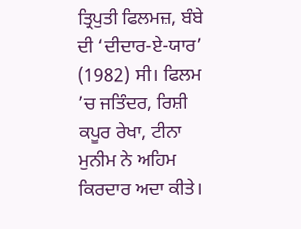ਤ੍ਰਿਪੁਤੀ ਫਿਲਮਜ਼, ਬੰਬੇ ਦੀ ‘ਦੀਦਾਰ-ਏ-ਯਾਰ’ (1982) ਸੀ। ਫਿਲਮ ’ਚ ਜਤਿੰਦਰ, ਰਿਸ਼ੀ ਕਪੂਰ ਰੇਖਾ, ਟੀਨਾ ਮੁਨੀਮ ਨੇ ਅਹਿਮ ਕਿਰਦਾਰ ਅਦਾ ਕੀਤੇ।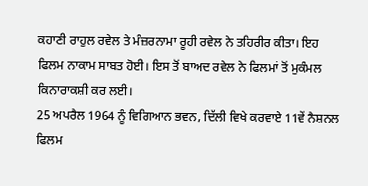ਕਹਾਣੀ ਰਾਹੁਲ ਰਵੇਲ ਤੇ ਮੰਜ਼ਰਨਾਮਾ ਰੂਹੀ ਰਵੇਲ ਨੇ ਤਹਿਰੀਰ ਕੀਤਾ। ਇਹ ਫਿਲਮ ਨਾਕਾਮ ਸਾਬਤ ਹੋਈ। ਇਸ ਤੋਂ ਬਾਅਦ ਰਵੇਲ ਨੇ ਫਿਲਮਾਂ ਤੋਂ ਮੁਕੰਮਲ ਕਿਨਾਰਾਕਸ਼ੀ ਕਰ ਲਈ।
25 ਅਪਰੈਲ 1964 ਨੂੰ ਵਿਗਿਆਨ ਭਵਨ, ਦਿੱਲੀ ਵਿਖੇ ਕਰਵਾਏ 11ਵੇਂ ਨੈਸ਼ਨਲ ਫਿਲਮ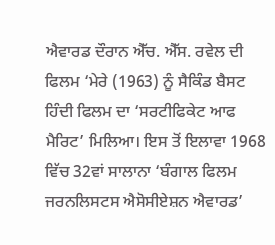ਐਵਾਰਡ ਦੌਰਾਨ ਐੱਚ. ਐੱਸ. ਰਵੇਲ ਦੀ ਫਿਲਮ ‘ਮੇਰੇ (1963) ਨੂੰ ਸੈਕਿੰਡ ਬੈਸਟ ਹਿੰਦੀ ਫਿਲਮ ਦਾ ‘ਸਰਟੀਫਿਕੇਟ ਆਫ ਮੈਰਿਟ’ ਮਿਲਿਆ। ਇਸ ਤੋਂ ਇਲਾਵਾ 1968 ਵਿੱਚ 32ਵਾਂ ਸਾਲਾਨਾ ‘ਬੰਗਾਲ ਫਿਲਮ ਜਰਨਲਿਸਟਸ ਐਸੋਸੀਏਸ਼ਨ ਐਵਾਰਡ’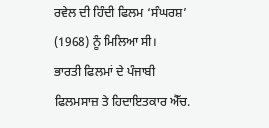ਰਵੇਲ ਦੀ ਹਿੰਦੀ ਫਿਲਮ ‘ਸੰਘਰਸ਼’ (1968) ਨੂੰ ਮਿਲਿਆ ਸੀ।
ਭਾਰਤੀ ਫਿਲਮਾਂ ਦੇ ਪੰਜਾਬੀ ਫਿਲਮਸਾਜ਼ ਤੇ ਹਿਦਾਇਤਕਾਰ ਐੱਚ.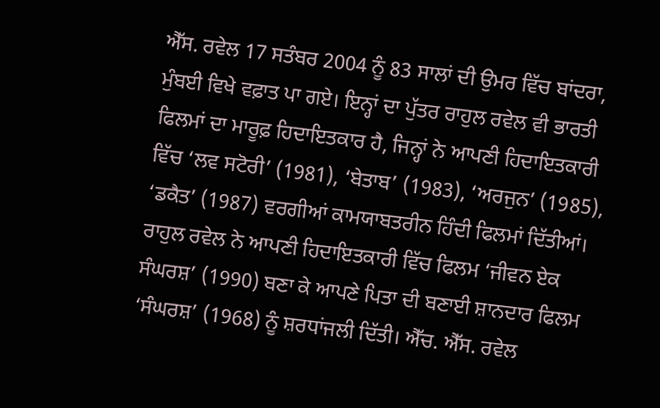ਐੱਸ. ਰਵੇਲ 17 ਸਤੰਬਰ 2004 ਨੂੰ 83 ਸਾਲਾਂ ਦੀ ਉਮਰ ਵਿੱਚ ਬਾਂਦਰਾ, ਮੁੰਬਈ ਵਿਖੇ ਵਫ਼ਾਤ ਪਾ ਗਏ। ਇਨ੍ਹਾਂ ਦਾ ਪੁੱਤਰ ਰਾਹੁਲ ਰਵੇਲ ਵੀ ਭਾਰਤੀ ਫਿਲਮਾਂ ਦਾ ਮਾਰੂਫ਼ ਹਿਦਾਇਤਕਾਰ ਹੈ, ਜਿਨ੍ਹਾਂ ਨੇ ਆਪਣੀ ਹਿਦਾਇਤਕਾਰੀ ਵਿੱਚ ‘ਲਵ ਸਟੋਰੀ’ (1981), ‘ਬੇਤਾਬ’ (1983), ‘ਅਰਜੁਨ’ (1985), ‘ਡਕੈਤ’ (1987) ਵਰਗੀਆਂ ਕਾਮਯਾਬਤਰੀਨ ਹਿੰਦੀ ਫਿਲਮਾਂ ਦਿੱਤੀਆਂ। ਰਾਹੁਲ ਰਵੇਲ ਨੇ ਆਪਣੀ ਹਿਦਾਇਤਕਾਰੀ ਵਿੱਚ ਫਿਲਮ ‘ਜੀਵਨ ਏਕ ਸੰਘਰਸ਼’ (1990) ਬਣਾ ਕੇ ਆਪਣੇ ਪਿਤਾ ਦੀ ਬਣਾਈ ਸ਼ਾਨਦਾਰ ਫਿਲਮ ‘ਸੰਘਰਸ਼’ (1968) ਨੂੰ ਸ਼ਰਧਾਂਜਲੀ ਦਿੱਤੀ। ਐੱਚ. ਐੱਸ. ਰਵੇਲ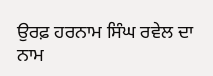ਉਰਫ਼ ਹਰਨਾਮ ਸਿੰਘ ਰਵੇਲ ਦਾ ਨਾਮ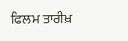ਫਿਲਮ ਤਾਰੀਖ਼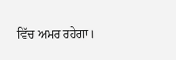ਵਿੱਚ ਅਮਰ ਰਹੇਗਾ।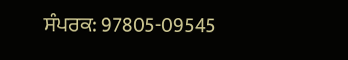ਸੰਪਰਕ: 97805-09545